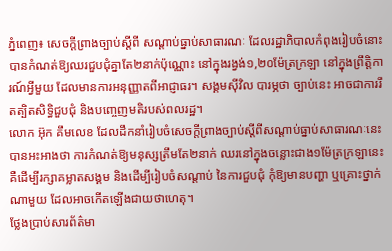ភ្នំពេញ៖ សេចក្តីព្រាងច្បាប់ស្តីពី សណ្ដាប់ធ្នាប់សាធារណៈ ដែលរដ្ឋាភិបាលកំពុងរៀបចំនោះ បានកំណត់ឱ្យឈរជួបជុំគ្នាតែ២នាក់ប៉ុណ្ណោះ នៅក្នុងរង្វង់១,២០ម៉ែត្រក្រឡា នៅក្នុងព្រឹត្តិការណ៍អ្វីមួយ ដែលមានការអនុញ្ញាតពីអាជ្ញាធរ។ សង្គមស៊ីវិល បារម្ភថា ច្បាប់នេះ អាចជាការរឹតត្បិតសិទ្ធិជួបជុំ និងបញ្ចេញមតិរបស់ពលរដ្ឋ។
លោក អ៊ុក គឹមលេខ ដែលដឹកនាំរៀបចំសេចក្តីព្រាងច្បាប់ស្តីពីសណ្ដាប់ធ្នាប់សាធារណៈនេះ បានអះអាងថា ការកំណត់ឱ្យមនុស្សត្រឹមតែ២នាក់ ឈរនៅក្នុងចន្លោះជាង១ម៉ែត្រក្រឡានេះ គឺដើម្បីរក្សាគម្លាតសង្គម និងដើម្បីរៀបចំសណ្ដាប់ នៃការជួបជុំ កុំឱ្យមានបញ្ហា ឬគ្រោះថ្នាក់ណាមួយ ដែលអាចកើតឡើងជាយថាហេតុ។
ថ្លែងប្រាប់សារព័ត៌មា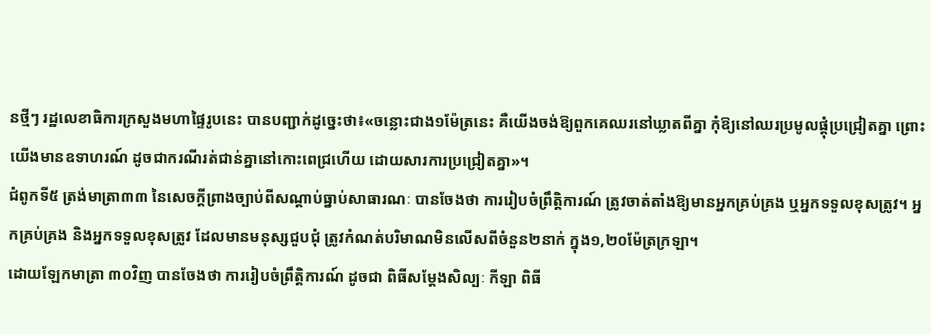នថ្មីៗ រដ្ឋលេខាធិការក្រសួងមហាផ្ទៃរូបនេះ បានបញ្ជាក់ដូច្នេះថា៖«ចន្លោះជាង១ម៉ែត្រនេះ គឺយើងចង់ឱ្យពួកគេឈរនៅឃ្លាតពីគ្នា កុំឱ្យនៅឈរប្រមូលផ្ដុំប្រជ្រៀតគ្នា ព្រោះយើងមានឧទាហរណ៍ ដូចជាករណីរត់ជាន់គ្នានៅកោះពេជ្រហើយ ដោយសារការប្រជ្រៀតគ្នា»។
ជំពូកទី៥ ត្រង់មាត្រា៣៣ នៃសេចក្តីព្រាងច្បាប់ពីសណ្ដាប់ធ្នាប់សាធារណៈ បានចែងថា ការរៀបចំព្រឹត្តិការណ៍ ត្រូវចាត់តាំងឱ្យមានអ្នកគ្រប់គ្រង ឬអ្នកទទួលខុសត្រូវ។ អ្នកគ្រប់គ្រង និងអ្នកទទួលខុសត្រូវ ដែលមានមនុស្សជួបជុំ ត្រូវកំណត់បរិមាណមិនលើសពីចំនួន២នាក់ ក្នុង១,២០ម៉ែត្រក្រឡា។
ដោយឡែកមាត្រា ៣០វិញ បានចែងថា ការរៀបចំព្រឹត្តិការណ៍ ដូចជា ពិធីសម្ដែងសិល្បៈ កីឡា ពិធី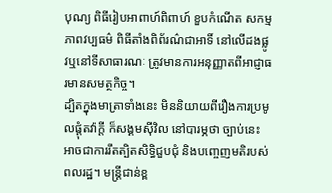បុណ្យ ពិធីរៀបអាពាហ៍ពិពាហ៍ ខួបកំណើត សកម្មភាពវប្បធម៌ ពិធីតាំងពិព័រណ៌ជាអាទិ៍ នៅលើដងផ្លូវឬនៅទីសាធារណៈ ត្រូវមានការអនុញ្ញាតពីអាជ្ញាធរមានសមត្ថកិច្ច។
ដ្បិតក្នុងមាត្រាទាំងនេះ មិននិយាយពីរឿងការប្រមូលផ្ដុំតវ៉ាក្តី ក៏សង្គមស៊ីវិល នៅបារម្ភថា ច្បាប់នេះ អាចជាការរឹតត្បិតសិទ្ធិជួបជុំ និងបញ្ចេញមតិរបស់ពលរដ្ឋ។ មន្ត្រីជាន់ខ្ព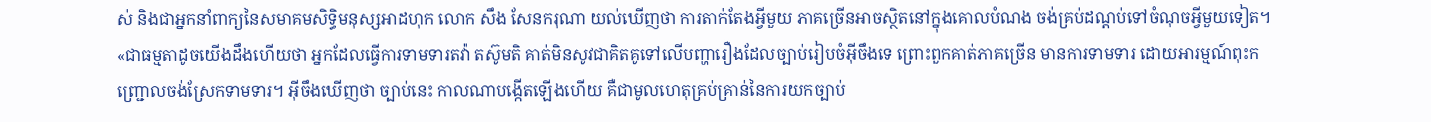ស់ និងជាអ្នកនាំពាក្យនៃសមាគមសិទ្ធិមនុស្សអាដហុក លោក សឹង សែនករុណា យល់ឃើញថា ការតាក់តែងអ្វីមួយ ភាគច្រើនអាចស្ថិតនៅក្នុងគោលបំណង ចង់គ្រប់ដណ្តប់ទៅចំណុចអ្វីមួយទៀត។
«ជាធម្មតាដូចយើងដឹងហើយថា អ្នកដែលធ្វើការទាមទារតវ៉ា តស៊ូមតិ គាត់មិនសូវជាគិតគូទៅលើបញ្ហារឿងដែលច្បាប់រៀបចំអ៊ីចឹងទេ ព្រោះពួកគាត់ភាគច្រើន មានការទាមទារ ដោយអារម្មណ៍ពុះកញ្ជ្រោលចង់ស្រែកទាមទារ។ អ៊ីចឹងឃើញថា ច្បាប់នេះ កាលណាបង្កើតឡើងហើយ គឺជាមូលហេតុគ្រប់គ្រាន់នៃការយកច្បាប់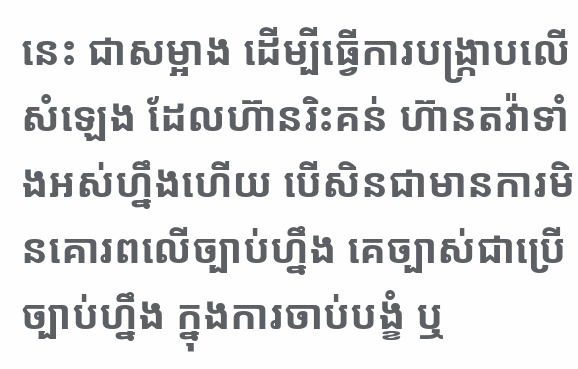នេះ ជាសម្អាង ដើម្បីធ្វើការបង្ក្រាបលើសំឡេង ដែលហ៊ានរិះគន់ ហ៊ានតវ៉ាទាំងអស់ហ្នឹងហើយ បើសិនជាមានការមិនគោរពលើច្បាប់ហ្នឹង គេច្បាស់ជាប្រើច្បាប់ហ្នឹង ក្នុងការចាប់បង្ខំ ឬ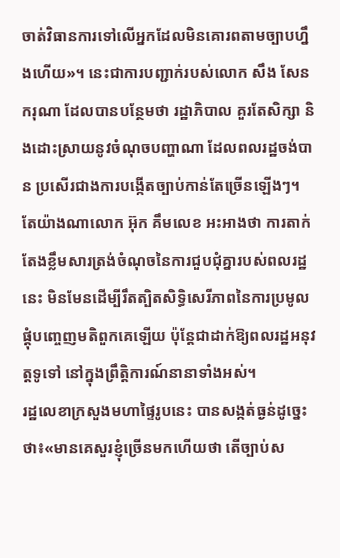ចាត់វិធានការទៅលើអ្នកដែលមិនគោរពតាមច្បាបហ្នឹងហើយ»។ នេះជាការបញ្ជាក់របស់លោក សឹង សែនករុណា ដែលបានបន្ថែមថា រដ្ឋាភិបាល គួរតែសិក្សា និងដោះស្រាយនូវចំណុចបញ្ហាណា ដែលពលរដ្ឋចង់បាន ប្រសើរជាងការបង្កើតច្បាប់កាន់តែច្រើនឡើងៗ។
តែយ៉ាងណាលោក អ៊ុក គឹមលេខ អះអាងថា ការតាក់តែងខ្លឹមសារត្រង់ចំណុចនៃការជួបជុំគ្នារបស់ពលរដ្ឋនេះ មិនមែនដើម្បីរឹតត្បិតសិទ្ធិសេរីភាពនៃការប្រមូលផ្ដុំបញ្ចេញមតិពួកគេឡើយ ប៉ុន្តែជាដាក់ឱ្យពលរដ្ឋអនុវត្តទូទៅ នៅក្នុងព្រឹត្តិការណ៍នានាទាំងអស់។
រដ្ឋលេខាក្រសួងមហាផ្ទៃរូបនេះ បានសង្កត់ធ្ងន់ដូច្នេះថា៖«មានគេសួរខ្ញុំច្រើនមកហើយថា តើច្បាប់ស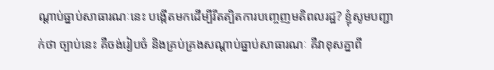ណ្ដាប់ធ្នាប់សាធារណៈនេះ បង្កើតមកដើម្បីរឹតត្បិតការបញ្ចេញមតិពលរដ្ឋ? ខ្ញុំសូមបញ្ជាក់ថា ច្បាប់នេះ គឺចង់រៀបចំ និងគ្រប់គ្រងសណ្ដាប់ធ្នាប់សាធារណៈ គឺវាខុសគ្នាពី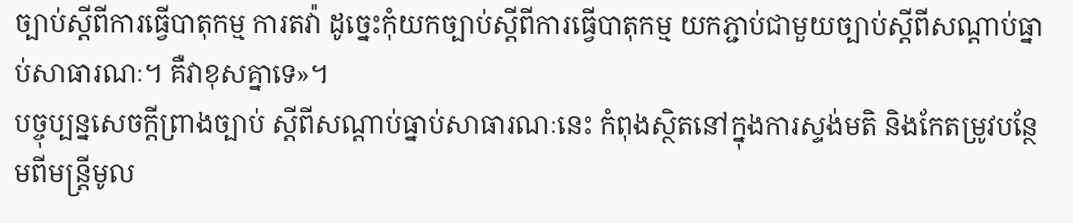ច្បាប់ស្តីពីការធ្វើបាតុកម្ម ការតវ៉ា ដូច្នេះកុំយកច្បាប់ស្តីពីការធ្វើបាតុកម្ម យកភ្ជាប់ជាមួយច្បាប់ស្តីពីសណ្ដាប់ធ្នាប់សាធារណៈ។ គឺវាខុសគ្នាទេ»។
បច្ចុប្បន្នសេចក្តីព្រាងច្បាប់ ស្តីពីសណ្ដាប់ធ្នាប់សាធារណៈនេះ កំពុងស្ថិតនៅក្នុងការស្ទង់មតិ និងកែតម្រូវបន្ថែមពីមន្ត្រីមូល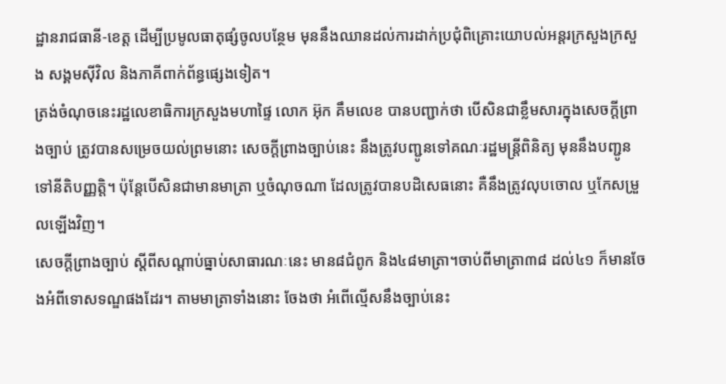ដ្ឋានរាជធានី-ខេត្ត ដើម្បីប្រមូលធាតុផ្សំចូលបន្ថែម មុននឹងឈានដល់ការដាក់ប្រជុំពិគ្រោះយោបល់អន្តរក្រសួងក្រសួង សង្គមស៊ីវិល និងភាគីពាក់ព័ន្ធផ្សេងទៀត។
ត្រង់ចំណុចនេះរដ្ឋលេខាធិការក្រសួងមហាផ្ទៃ លោក អ៊ុក គឹមលេខ បានបញ្ជាក់ថា បើសិនជាខ្លឹមសារក្នុងសេចក្តីព្រាងច្បាប់ ត្រូវបានសម្រេចយល់ព្រមនោះ សេចក្តីព្រាងច្បាប់នេះ នឹងត្រូវបញ្ជូនទៅគណៈរដ្ឋមន្ត្រីពិនិត្យ មុននឹងបញ្ជូនទៅនីតិបញ្ញត្តិ។ ប៉ុន្តែបើសិនជាមានមាត្រា ឬចំណុចណា ដែលត្រូវបានបដិសេធនោះ គឺនឹងត្រូវលុបចោល ឬកែសម្រួលឡើងវិញ។
សេចក្តីព្រាងច្បាប់ ស្តីពីសណ្ដាប់ធ្នាប់សាធារណៈនេះ មាន៨ជំពូក និង៤៨មាត្រា។ចាប់ពីមាត្រា៣៨ ដល់៤១ ក៏មានចែងអំពីទោសទណ្ឌផងដែរ។ តាមមាត្រាទាំងនោះ ចែងថា អំពើល្មើសនឹងច្បាប់នេះ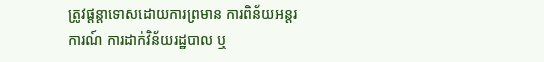ត្រូវផ្ដន្តាទោសដោយការព្រមាន ការពិន័យអន្តរការណ៍ ការដាក់វិន័យរដ្ឋបាល ឬ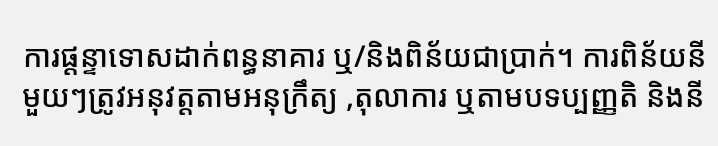ការផ្ដន្ទាទោសដាក់ពន្ធនាគារ ឬ/និងពិន័យជាប្រាក់។ ការពិន័យនីមួយៗត្រូវអនុវត្តតាមអនុក្រឹត្យ ,តុលាការ ឬតាមបទប្បញ្ញតិ និងនី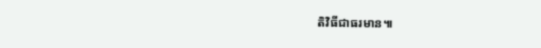តិវិធីជាធរមាន៕